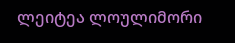ლეიტეა ლოულიმორი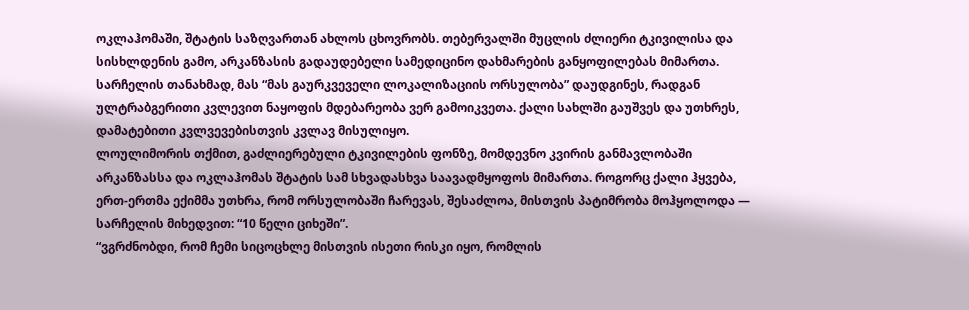ოკლაჰომაში, შტატის საზღვართან ახლოს ცხოვრობს. თებერვალში მუცლის ძლიერი ტკივილისა და სისხლდენის გამო, არკანზასის გადაუდებელი სამედიცინო დახმარების განყოფილებას მიმართა. სარჩელის თანახმად, მას “მას გაურკვეველი ლოკალიზაციის ორსულობა” დაუდგინეს, რადგან ულტრაბგერითი კვლევით ნაყოფის მდებარეობა ვერ გამოიკვეთა. ქალი სახლში გაუშვეს და უთხრეს, დამატებითი კვლვევებისთვის კვლავ მისულიყო.
ლოულიმორის თქმით, გაძლიერებული ტკივილების ფონზე, მომდევნო კვირის განმავლობაში არკანზასსა და ოკლაჰომას შტატის სამ სხვადასხვა საავადმყოფოს მიმართა. როგორც ქალი ჰყვება, ერთ-ერთმა ექიმმა უთხრა, რომ ორსულობაში ჩარევას, შესაძლოა, მისთვის პატიმრობა მოჰყოლოდა — სარჩელის მიხედვით: “10 წელი ციხეში”.
“ვგრძნობდი, რომ ჩემი სიცოცხლე მისთვის ისეთი რისკი იყო, რომლის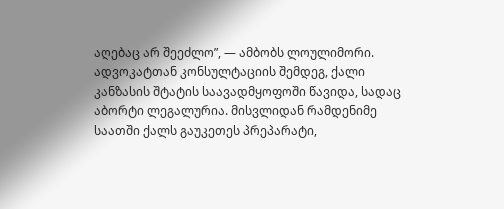აღებაც არ შეეძლო”, — ამბობს ლოულიმორი.
ადვოკატთან კონსულტაციის შემდეგ, ქალი კანზასის შტატის საავადმყოფოში წავიდა, სადაც აბორტი ლეგალურია. მისვლიდან რამდენიმე საათში ქალს გაუკეთეს პრეპარატი,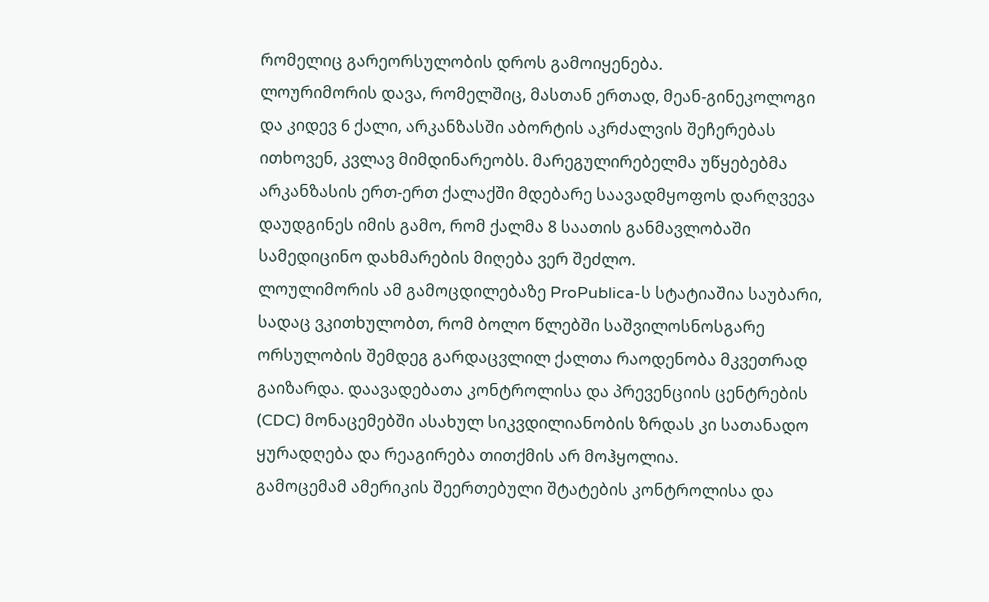რომელიც გარეორსულობის დროს გამოიყენება.
ლოურიმორის დავა, რომელშიც, მასთან ერთად, მეან-გინეკოლოგი და კიდევ 6 ქალი, არკანზასში აბორტის აკრძალვის შეჩერებას ითხოვენ, კვლავ მიმდინარეობს. მარეგულირებელმა უწყებებმა არკანზასის ერთ-ერთ ქალაქში მდებარე საავადმყოფოს დარღვევა დაუდგინეს იმის გამო, რომ ქალმა 8 საათის განმავლობაში სამედიცინო დახმარების მიღება ვერ შეძლო.
ლოულიმორის ამ გამოცდილებაზე ProPublica-ს სტატიაშია საუბარი, სადაც ვკითხულობთ, რომ ბოლო წლებში საშვილოსნოსგარე ორსულობის შემდეგ გარდაცვლილ ქალთა რაოდენობა მკვეთრად გაიზარდა. დაავადებათა კონტროლისა და პრევენციის ცენტრების (CDC) მონაცემებში ასახულ სიკვდილიანობის ზრდას კი სათანადო ყურადღება და რეაგირება თითქმის არ მოჰყოლია.
გამოცემამ ამერიკის შეერთებული შტატების კონტროლისა და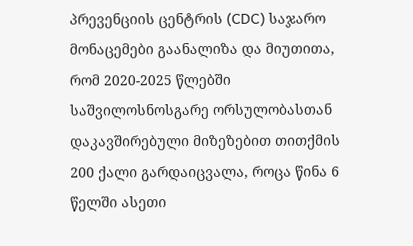პრევენციის ცენტრის (CDC) საჯარო მონაცემები გაანალიზა და მიუთითა, რომ 2020-2025 წლებში საშვილოსნოსგარე ორსულობასთან დაკავშირებული მიზეზებით თითქმის 200 ქალი გარდაიცვალა, როცა წინა 6 წელში ასეთი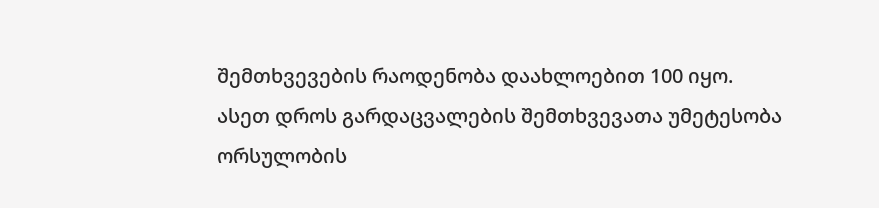შემთხვევების რაოდენობა დაახლოებით 100 იყო.
ასეთ დროს გარდაცვალების შემთხვევათა უმეტესობა ორსულობის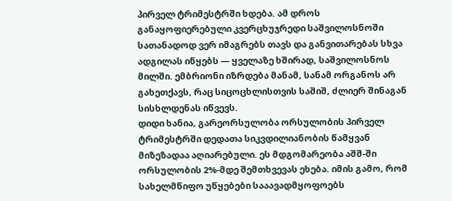პირველ ტრიმესტრში ხდება. ამ დროს განაყოფიერებული კვერცხუჯრედი საშვილოსნოში სათანადოდ ვერ იმაგრებს თავს და განვითარებას სხვა ადგილას იწყებს — ყველაზე ხშირად, საშვილოსნოს მილში. ემბრიონი იზრდება მანამ, სანამ ორგანოს არ გახეთქავს, რაც სიცოცხლისთვის საშიშ, ძლიერ შინაგან სისხლდენას იწვევს.
დიდი ხანია, გარეორსულობა ორსულობის პირველ ტრიმესტრში დედათა სიკვდილიანობის წამყვან მიზეზადაა აღიარებული. ეს მდგომარეობა აშშ-ში ორსულობის 2%-მდე შემთხვევას ეხება. იმის გამო, რომ სახელმწიფო უწყებები სააავადმყოფოებს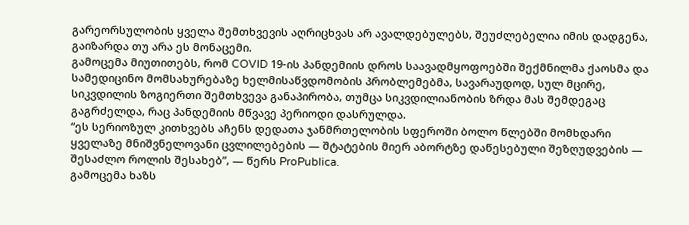გარეორსულობის ყველა შემთხვევის აღრიცხვას არ ავალდებულებს, შეუძლებელია იმის დადგენა, გაიზარდა თუ არა ეს მონაცემი.
გამოცემა მიუთითებს, რომ COVID 19-ის პანდემიის დროს საავადმყოფოებში შექმნილმა ქაოსმა და სამედიცინო მომსახურებაზე ხელმისაწვდომობის პრობლემებმა, სავარაუდოდ, სულ მცირე, სიკვდილის ზოგიერთი შემთხვევა განაპირობა, თუმცა სიკვდილიანობის ზრდა მას შემდეგაც გაგრძელდა, რაც პანდემიის მწვავე პერიოდი დასრულდა.
“ეს სერიოზულ კითხვებს აჩენს დედათა ჯანმრთელობის სფეროში ბოლო წლებში მომხდარი ყველაზე მნიშვნელოვანი ცვლილებების — შტატების მიერ აბორტზე დაწესებული შეზღუდვების — შესაძლო როლის შესახებ”, — წერს ProPublica.
გამოცემა ხაზს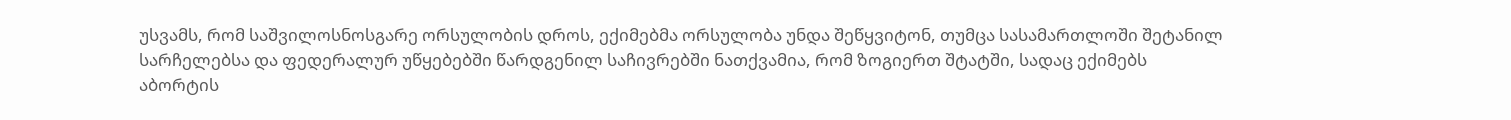უსვამს, რომ საშვილოსნოსგარე ორსულობის დროს, ექიმებმა ორსულობა უნდა შეწყვიტონ, თუმცა სასამართლოში შეტანილ სარჩელებსა და ფედერალურ უწყებებში წარდგენილ საჩივრებში ნათქვამია, რომ ზოგიერთ შტატში, სადაც ექიმებს აბორტის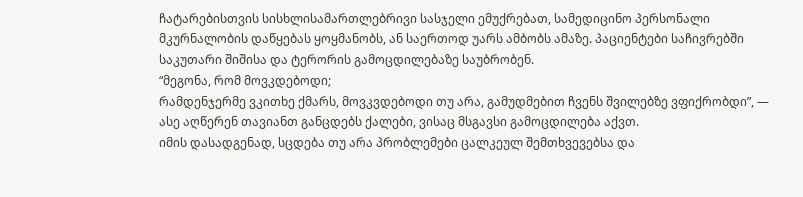ჩატარებისთვის სისხლისამართლებრივი სასჯელი ემუქრებათ, სამედიცინო პერსონალი მკურნალობის დაწყებას ყოყმანობს, ან საერთოდ უარს ამბობს ამაზე. პაციენტები საჩივრებში საკუთარი შიშისა და ტერორის გამოცდილებაზე საუბრობენ.
“მეგონა, რომ მოვკდებოდი;
რამდენჯერმე ვკითხე ქმარს, მოვკვდებოდი თუ არა, გამუდმებით ჩვენს შვილებზე ვფიქრობდი”, — ასე აღწერენ თავიანთ განცდებს ქალები, ვისაც მსგავსი გამოცდილება აქვთ.
იმის დასადგენად, სცდება თუ არა პრობლემები ცალკეულ შემთხვევებსა და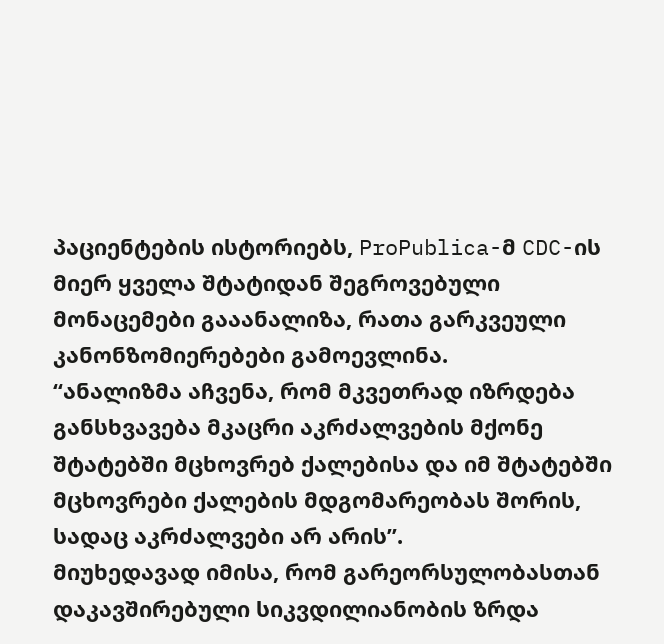პაციენტების ისტორიებს, ProPublica-მ CDC-ის მიერ ყველა შტატიდან შეგროვებული მონაცემები გააანალიზა, რათა გარკვეული კანონზომიერებები გამოევლინა.
“ანალიზმა აჩვენა, რომ მკვეთრად იზრდება განსხვავება მკაცრი აკრძალვების მქონე შტატებში მცხოვრებ ქალებისა და იმ შტატებში მცხოვრები ქალების მდგომარეობას შორის, სადაც აკრძალვები არ არის”.
მიუხედავად იმისა, რომ გარეორსულობასთან დაკავშირებული სიკვდილიანობის ზრდა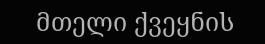მთელი ქვეყნის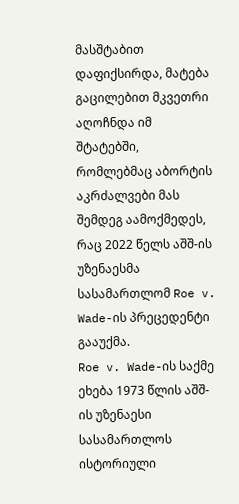მასშტაბით დაფიქსირდა, მატება გაცილებით მკვეთრი აღოჩნდა იმ შტატებში, რომლებმაც აბორტის აკრძალვები მას შემდეგ აამოქმედეს, რაც 2022 წელს აშშ-ის უზენაესმა სასამართლომ Roe v. Wade-ის პრეცედენტი გააუქმა.
Roe v. Wade-ის საქმე ეხება 1973 წლის აშშ-ის უზენაესი სასამართლოს ისტორიული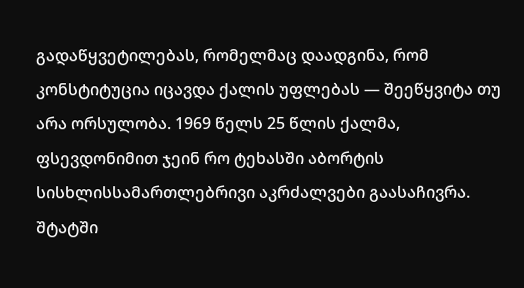გადაწყვეტილებას, რომელმაც დაადგინა, რომ კონსტიტუცია იცავდა ქალის უფლებას — შეეწყვიტა თუ არა ორსულობა. 1969 წელს 25 წლის ქალმა, ფსევდონიმით ჯეინ რო ტეხასში აბორტის სისხლისსამართლებრივი აკრძალვები გაასაჩივრა. შტატში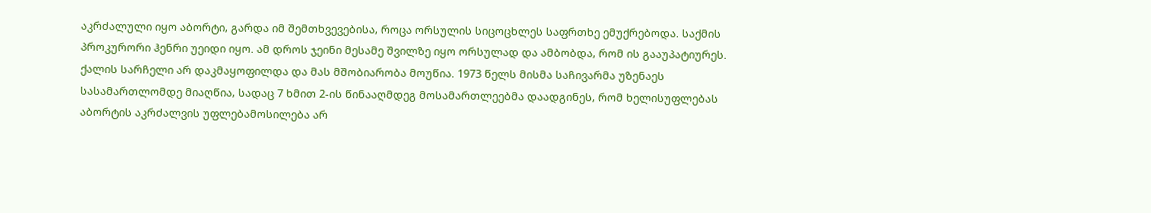აკრძალული იყო აბორტი, გარდა იმ შემთხვევებისა, როცა ორსულის სიცოცხლეს საფრთხე ემუქრებოდა. საქმის პროკურორი ჰენრი უეიდი იყო. ამ დროს ჯეინი მესამე შვილზე იყო ორსულად და ამბობდა, რომ ის გააუპატიურეს. ქალის სარჩელი არ დაკმაყოფილდა და მას მშობიარობა მოუწია. 1973 წელს მისმა საჩივარმა უზენაეს სასამართლომდე მიაღწია, სადაც 7 ხმით 2-ის წინააღმდეგ მოსამართლეებმა დაადგინეს, რომ ხელისუფლებას აბორტის აკრძალვის უფლებამოსილება არ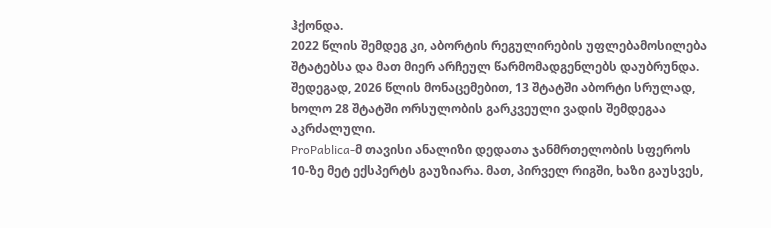ჰქონდა.
2022 წლის შემდეგ კი, აბორტის რეგულირების უფლებამოსილება შტატებსა და მათ მიერ არჩეულ წარმომადგენლებს დაუბრუნდა. შედეგად, 2026 წლის მონაცემებით, 13 შტატში აბორტი სრულად, ხოლო 28 შტატში ორსულობის გარკვეული ვადის შემდეგაა აკრძალული.
ProPablica-მ თავისი ანალიზი დედათა ჯანმრთელობის სფეროს 10-ზე მეტ ექსპერტს გაუზიარა. მათ, პირველ რიგში, ხაზი გაუსვეს,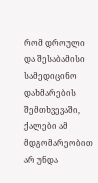რომ დროული და შესაბამისი სამედიცინო დახმარების შემთხვევაში, ქალები ამ მდგომარეობით არ უნდა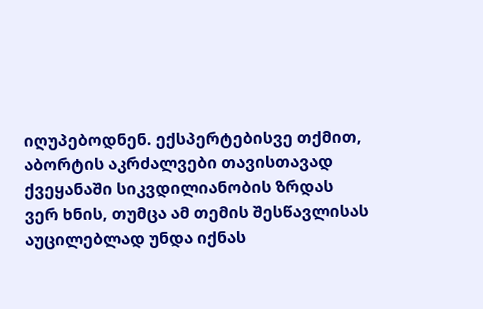იღუპებოდნენ. ექსპერტებისვე თქმით, აბორტის აკრძალვები თავისთავად ქვეყანაში სიკვდილიანობის ზრდას ვერ ხნის, თუმცა ამ თემის შესწავლისას აუცილებლად უნდა იქნას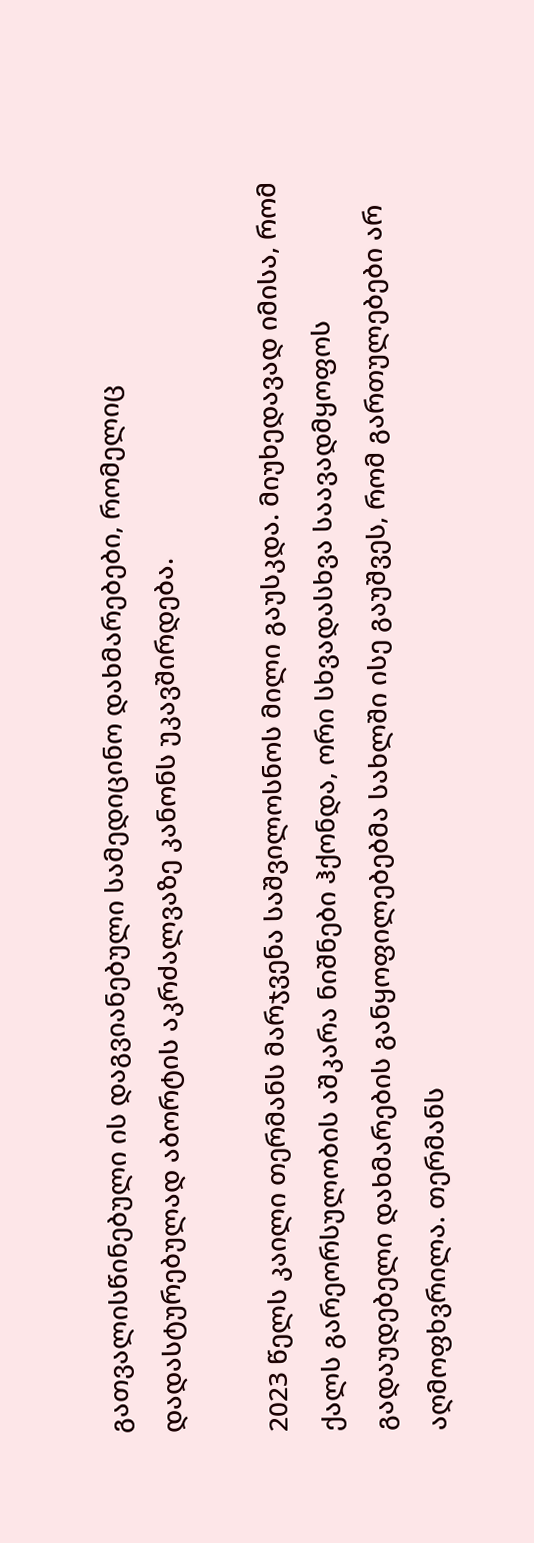გათვალისწინებული ის დაგვიანებული სამედიცინო დახმარებები, რომელიც დადასტურებულად აბორტის აკრძალვაზე კანონს უკავშირდება.

2023 წელს კაილი თერმანს მარჯვენა საშვილოსნოს მილი გაუსკდა. მიუხედავად იმისა, რომ ქალს გარეორსულობის აშკარა ნიშნები ჰქონდა, ორი სხვადასხვა საავადმყოფოს გადაუდებელი დახმარების განყოფილებებმა სახლში ისე გაუშვეს, რომ გართულებები არ აღმოფხვრილა. თერმანს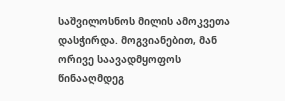საშვილოსნოს მილის ამოკვეთა დასჭირდა. მოგვიანებით, მან ორივე საავადმყოფოს წინააღმდეგ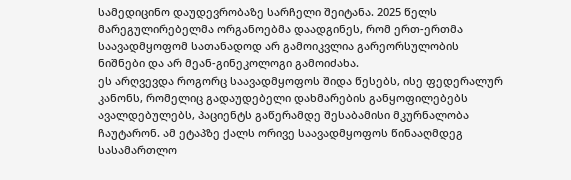სამედიცინო დაუდევრობაზე სარჩელი შეიტანა. 2025 წელს მარეგულირებელმა ორგანოებმა დაადგინეს, რომ ერთ-ერთმა საავადმყოფომ სათანადოდ არ გამოიკვლია გარეორსულობის ნიშნები და არ მეან-გინეკოლოგი გამოიძახა.
ეს არღვევდა როგორც საავადმყოფოს შიდა წესებს, ისე ფედერალურ კანონს, რომელიც გადაუდებელი დახმარების განყოფილებებს ავალდებულებს, პაციენტს გაწერამდე შესაბამისი მკურნალობა ჩაუტარონ. ამ ეტაპზე ქალს ორივე საავადმყოფოს წინააღმდეგ სასამართლო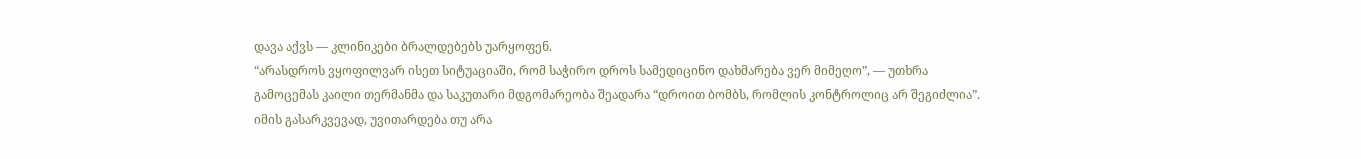დავა აქვს — კლინიკები ბრალდებებს უარყოფენ.
“არასდროს ვყოფილვარ ისეთ სიტუაციაში, რომ საჭირო დროს სამედიცინო დახმარება ვერ მიმეღო”, — უთხრა გამოცემას კაილი თერმანმა და საკუთარი მდგომარეობა შეადარა “დროით ბომბს, რომლის კონტროლიც არ შეგიძლია”.
იმის გასარკვევად, უვითარდება თუ არა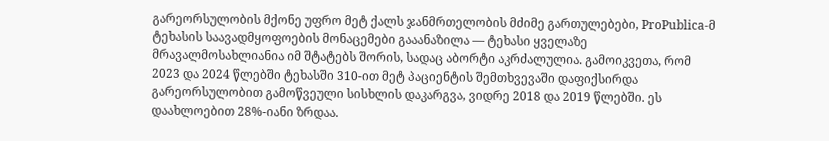გარეორსულობის მქონე უფრო მეტ ქალს ჯანმრთელობის მძიმე გართულებები, ProPublica-მ ტეხასის საავადმყოფოების მონაცემები გააანაზილა — ტეხასი ყველაზე მრავალმოსახლიანია იმ შტატებს შორის, სადაც აბორტი აკრძალულია. გამოიკვეთა, რომ 2023 და 2024 წლებში ტეხასში 310-ით მეტ პაციენტის შემთხვევაში დაფიქსირდა გარეორსულობით გამოწვეული სისხლის დაკარგვა, ვიდრე 2018 და 2019 წლებში. ეს დაახლოებით 28%-იანი ზრდაა.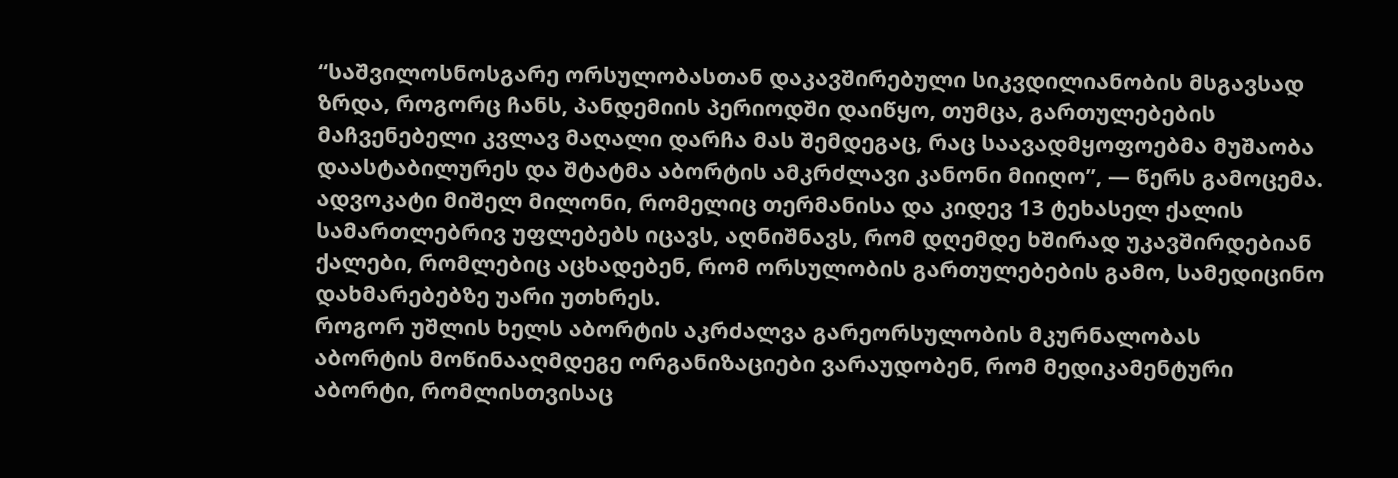“საშვილოსნოსგარე ორსულობასთან დაკავშირებული სიკვდილიანობის მსგავსად ზრდა, როგორც ჩანს, პანდემიის პერიოდში დაიწყო, თუმცა, გართულებების მაჩვენებელი კვლავ მაღალი დარჩა მას შემდეგაც, რაც საავადმყოფოებმა მუშაობა დაასტაბილურეს და შტატმა აბორტის ამკრძლავი კანონი მიიღო”, — წერს გამოცემა.
ადვოკატი მიშელ მილონი, რომელიც თერმანისა და კიდევ 13 ტეხასელ ქალის სამართლებრივ უფლებებს იცავს, აღნიშნავს, რომ დღემდე ხშირად უკავშირდებიან ქალები, რომლებიც აცხადებენ, რომ ორსულობის გართულებების გამო, სამედიცინო დახმარებებზე უარი უთხრეს.
როგორ უშლის ხელს აბორტის აკრძალვა გარეორსულობის მკურნალობას
აბორტის მოწინააღმდეგე ორგანიზაციები ვარაუდობენ, რომ მედიკამენტური აბორტი, რომლისთვისაც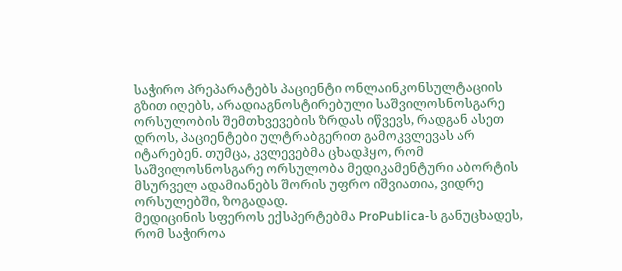საჭირო პრეპარატებს პაციენტი ონლაინკონსულტაციის გზით იღებს, არადიაგნოსტირებული საშვილოსნოსგარე ორსულობის შემთხვევების ზრდას იწვევს, რადგან ასეთ დროს, პაციენტები ულტრაბგერით გამოკვლევას არ იტარებენ. თუმცა, კვლევებმა ცხადჰყო, რომ საშვილოსნოსგარე ორსულობა მედიკამენტური აბორტის მსურველ ადამიანებს შორის უფრო იშვიათია, ვიდრე ორსულებში, ზოგადად.
მედიცინის სფეროს ექსპერტებმა ProPublica-ს განუცხადეს, რომ საჭიროა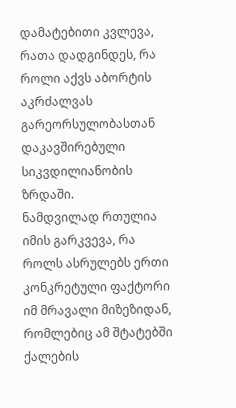დამატებითი კვლევა, რათა დადგინდეს, რა როლი აქვს აბორტის აკრძალვას გარეორსულობასთან დაკავშირებული სიკვდილიანობის ზრდაში.
ნამდვილად რთულია იმის გარკვევა, რა როლს ასრულებს ერთი კონკრეტული ფაქტორი იმ მრავალი მიზეზიდან, რომლებიც ამ შტატებში ქალების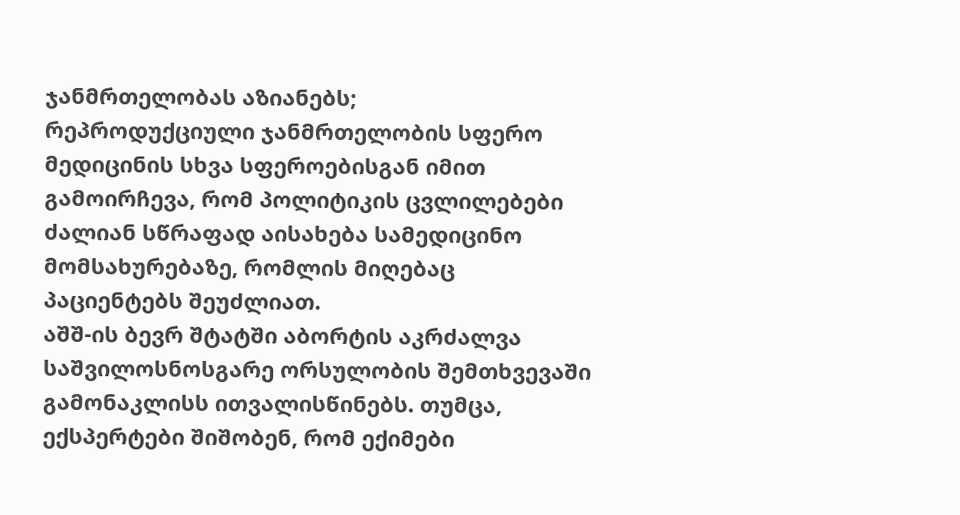ჯანმრთელობას აზიანებს;
რეპროდუქციული ჯანმრთელობის სფერო მედიცინის სხვა სფეროებისგან იმით გამოირჩევა, რომ პოლიტიკის ცვლილებები ძალიან სწრაფად აისახება სამედიცინო მომსახურებაზე, რომლის მიღებაც პაციენტებს შეუძლიათ.
აშშ-ის ბევრ შტატში აბორტის აკრძალვა საშვილოსნოსგარე ორსულობის შემთხვევაში გამონაკლისს ითვალისწინებს. თუმცა, ექსპერტები შიშობენ, რომ ექიმები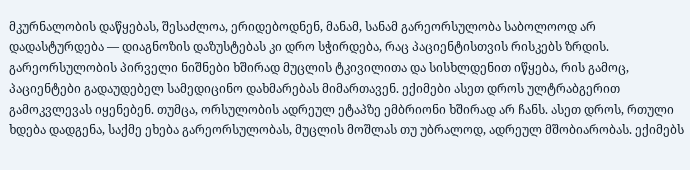მკურნალობის დაწყებას, შესაძლოა, ერიდებოდნენ, მანამ, სანამ გარეორსულობა საბოლოოდ არ დადასტურდება — დიაგნოზის დაზუსტებას კი დრო სჭირდება, რაც პაციენტისთვის რისკებს ზრდის.
გარეორსულობის პირველი ნიშნები ხშირად მუცლის ტკივილითა და სისხლდენით იწყება, რის გამოც, პაციენტები გადაუდებელ სამედიცინო დახმარებას მიმართავენ. ექიმები ასეთ დროს ულტრაბგერით გამოკვლევას იყენებენ. თუმცა, ორსულობის ადრეულ ეტაპზე ემბრიონი ხშირად არ ჩანს. ასეთ დროს, რთული ხდება დადგენა, საქმე ეხება გარეორსულობას, მუცლის მოშლას თუ უბრალოდ, ადრეულ მშობიარობას. ექიმებს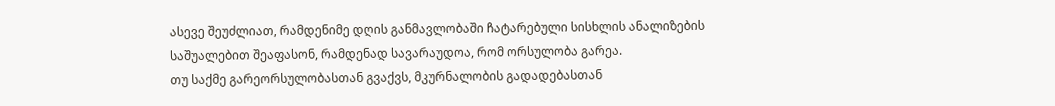ასევე შეუძლიათ, რამდენიმე დღის განმავლობაში ჩატარებული სისხლის ანალიზების საშუალებით შეაფასონ, რამდენად სავარაუდოა, რომ ორსულობა გარეა.
თუ საქმე გარეორსულობასთან გვაქვს, მკურნალობის გადადებასთან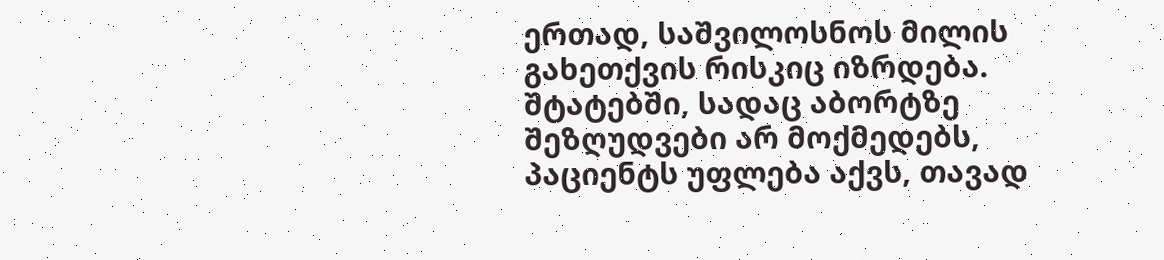ერთად, საშვილოსნოს მილის გახეთქვის რისკიც იზრდება. შტატებში, სადაც აბორტზე შეზღუდვები არ მოქმედებს, პაციენტს უფლება აქვს, თავად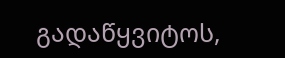გადაწყვიტოს,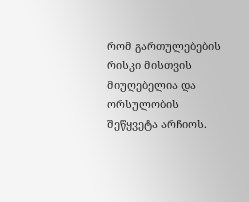რომ გართულებების რისკი მისთვის მიუღებელია და ორსულობის შეწყვეტა არჩიოს.